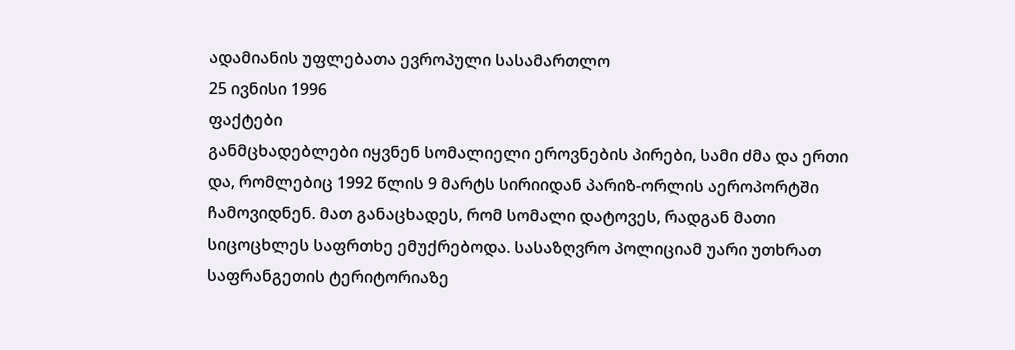ადამიანის უფლებათა ევროპული სასამართლო
25 ივნისი 1996
ფაქტები
განმცხადებლები იყვნენ სომალიელი ეროვნების პირები, სამი ძმა და ერთი და, რომლებიც 1992 წლის 9 მარტს სირიიდან პარიზ-ორლის აეროპორტში ჩამოვიდნენ. მათ განაცხადეს, რომ სომალი დატოვეს, რადგან მათი სიცოცხლეს საფრთხე ემუქრებოდა. სასაზღვრო პოლიციამ უარი უთხრათ საფრანგეთის ტერიტორიაზე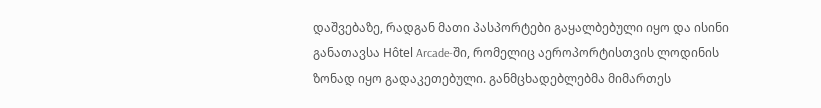დაშვებაზე, რადგან მათი პასპორტები გაყალბებული იყო და ისინი განათავსა Hôtel Arcade-ში, რომელიც აეროპორტისთვის ლოდინის ზონად იყო გადაკეთებული. განმცხადებლებმა მიმართეს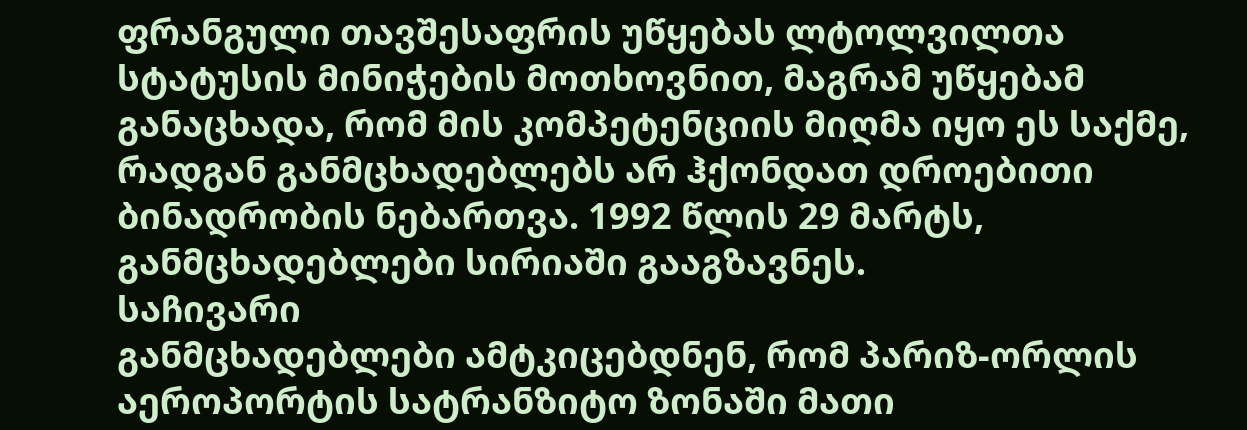ფრანგული თავშესაფრის უწყებას ლტოლვილთა სტატუსის მინიჭების მოთხოვნით, მაგრამ უწყებამ განაცხადა, რომ მის კომპეტენციის მიღმა იყო ეს საქმე, რადგან განმცხადებლებს არ ჰქონდათ დროებითი ბინადრობის ნებართვა. 1992 წლის 29 მარტს, განმცხადებლები სირიაში გააგზავნეს.
საჩივარი
განმცხადებლები ამტკიცებდნენ, რომ პარიზ-ორლის აეროპორტის სატრანზიტო ზონაში მათი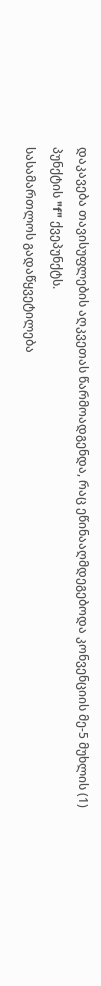დაკავება თავისუფლების აღკვეთას წარმოადგენდა, რაც ეწინააღმდეგებოდა კონვენციის მე-5 მუხლის (1) პუნქტის "f" ქვეპუნქტს.
სასამართლოს გადაწყვეტილება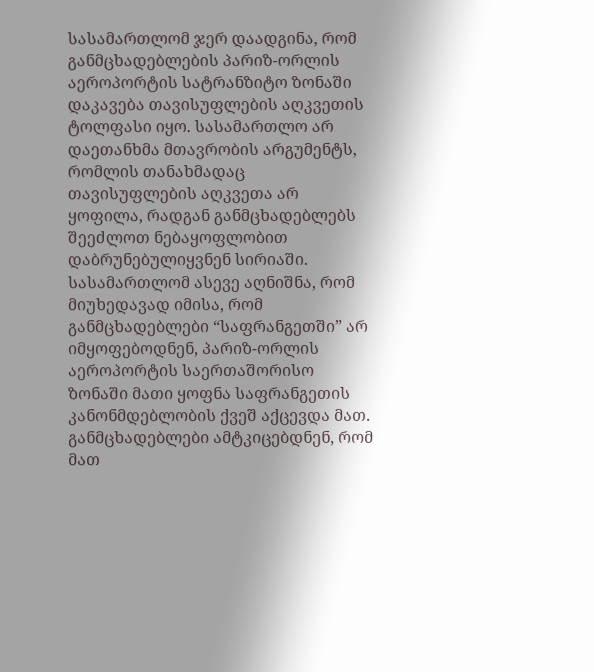სასამართლომ ჯერ დაადგინა, რომ განმცხადებლების პარიზ-ორლის აეროპორტის სატრანზიტო ზონაში დაკავება თავისუფლების აღკვეთის ტოლფასი იყო. სასამართლო არ დაეთანხმა მთავრობის არგუმენტს, რომლის თანახმადაც თავისუფლების აღკვეთა არ ყოფილა, რადგან განმცხადებლებს შეეძლოთ ნებაყოფლობით დაბრუნებულიყვნენ სირიაში. სასამართლომ ასევე აღნიშნა, რომ მიუხედავად იმისა, რომ განმცხადებლები “საფრანგეთში” არ იმყოფებოდნენ, პარიზ-ორლის აეროპორტის საერთაშორისო ზონაში მათი ყოფნა საფრანგეთის კანონმდებლობის ქვეშ აქცევდა მათ.
განმცხადებლები ამტკიცებდნენ, რომ მათ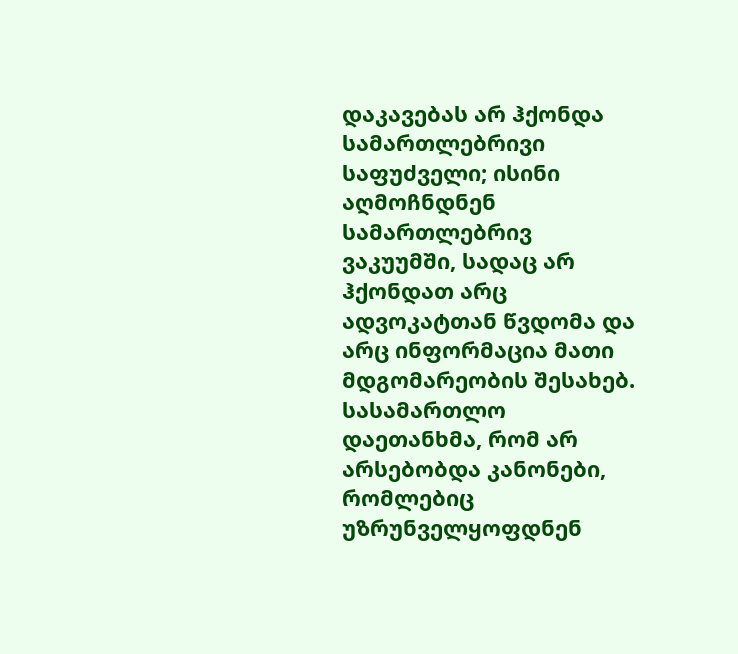დაკავებას არ ჰქონდა სამართლებრივი საფუძველი; ისინი აღმოჩნდნენ სამართლებრივ ვაკუუმში, სადაც არ ჰქონდათ არც ადვოკატთან წვდომა და არც ინფორმაცია მათი მდგომარეობის შესახებ. სასამართლო დაეთანხმა, რომ არ არსებობდა კანონები, რომლებიც უზრუნველყოფდნენ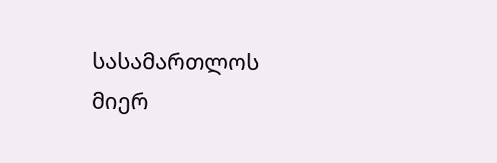სასამართლოს მიერ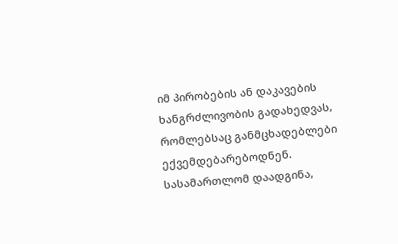იმ პირობების ან დაკავების ხანგრძლივობის გადახედვას, რომლებსაც განმცხადებლები ექვემდებარებოდნენ. სასამართლომ დაადგინა,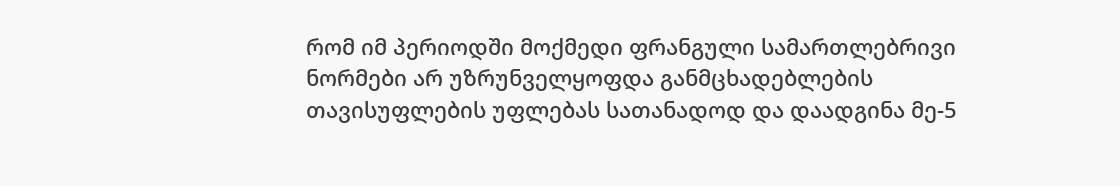რომ იმ პერიოდში მოქმედი ფრანგული სამართლებრივი ნორმები არ უზრუნველყოფდა განმცხადებლების თავისუფლების უფლებას სათანადოდ და დაადგინა მე-5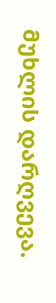მუხლის დარღვევა.